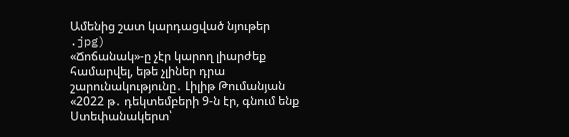Ամենից շատ կարդացված նյութեր
.jpg)
«Ճոճանակ»-ը չէր կարող լիարժեք համարվել, եթե չլիներ դրա շարունակությունը․ Լիլիթ Թումանյան
«2022 թ․ դեկտեմբերի 9-ն էր, գնում ենք Ստեփանակերտ՝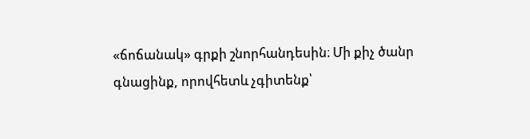«ճոճանակ» գրքի շնորհանդեսին։ Մի քիչ ծանր գնացինք, որովհետև չգիտենք՝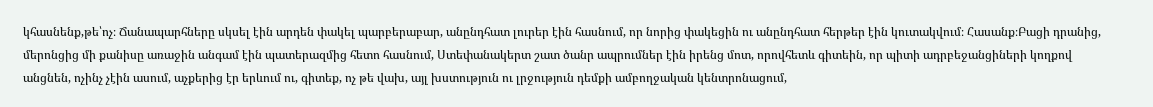կհասնենք,թե՝ոչ։ Ճանապարհները սկսել էին արդեն փակել պարբերաբար, անընդհատ լուրեր էին հասնում, որ նորից փակեցին ու անընդհատ հերթեր էին կուտակվում։ Հասանք։Բացի դրանից, մերոնցից մի քանիսը առաջին անգամ էին պատերազմից հետո հասնում, Ստեփանակերտ շատ ծանր ապրումներ էին իրենց մոտ, որովհետև գիտեին, որ պիտի ադրբեջանցիների կողքով անցնեն, ոչինչ չէին ասում, աչքերից էր երևում ու, գիտեք, ոչ թե վախ, այլ խստություն ու լրջություն դեմքի ամբողջական կենտրոնացում,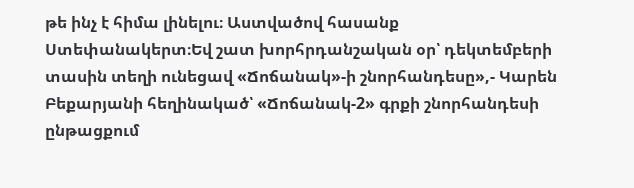թե ինչ է հիմա լինելու։ Աստվածով հասանք Ստեփանակերտ։Եվ շատ խորհրդանշական օր՝ դեկտեմբերի տասին տեղի ունեցավ «Ճոճանակ»-ի շնորհանդեսը»,- Կարեն Բեքարյանի հեղինակած՝ «Ճոճանակ-2» գրքի շնորհանդեսի ընթացքում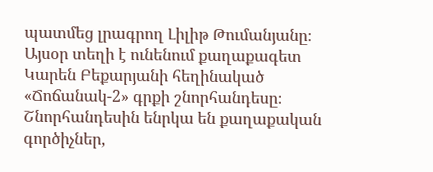պատմեց լրագրող Լիլիթ Թումանյանը։
Այսօր տեղի է ունենում քաղաքագետ Կարեն Բեքարյանի հեղինակած «Ճոճանակ-2» գրքի շնորհանդեսը։ Շնորհանդեսին ենրկա են քաղաքական գործիչներ,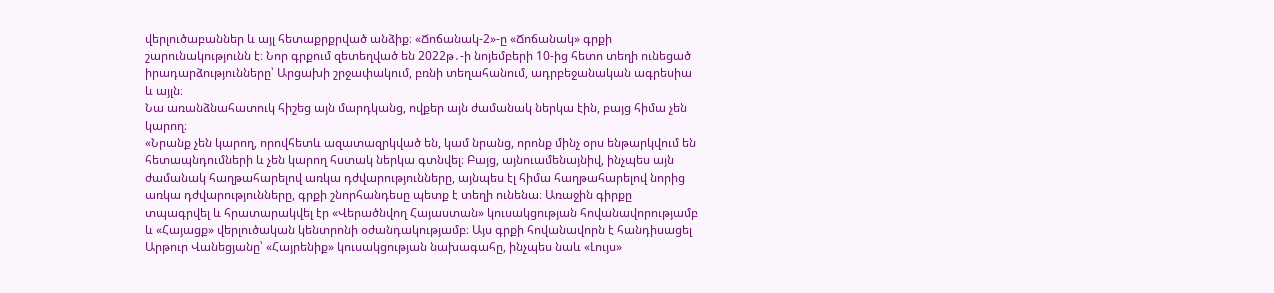վերլուծաբաններ և այլ հետաքրքրված անձիք։ «Ճոճանակ-2»-ը «Ճոճանակ» գրքի շարունակությունն է։ Նոր գրքում զետեղված են 2022թ․-ի նոյեմբերի 10-ից հետո տեղի ունեցած իրադարձությունները՝ Արցախի շրջափակում, բռնի տեղահանում, ադրբեջանական ագրեսիա և այլն։
Նա առանձնահատուկ հիշեց այն մարդկանց, ովքեր այն ժամանակ ներկա էին, բայց հիմա չեն կարող։
«Նրանք չեն կարող, որովհետև ազատազրկված են, կամ նրանց, որոնք մինչ օրս ենթարկվում են հետապնդումների և չեն կարող հստակ ներկա գտնվել։ Բայց, այնուամենայնիվ, ինչպես այն ժամանակ հաղթահարելով առկա դժվարությունները, այնպես էլ հիմա հաղթահարելով նորից առկա դժվարությունները, գրքի շնորհանդեսը պետք է տեղի ունենա։ Առաջին գիրքը տպագրվել և հրատարակվել էր «Վերածնվող Հայաստան» կուսակցության հովանավորությամբ և «Հայացք» վերլուծական կենտրոնի օժանդակությամբ։ Այս գրքի հովանավորն է հանդիսացել Արթուր Վանեցյանը՝ «Հայրենիք» կուսակցության նախագահը, ինչպես նաև «Լույս»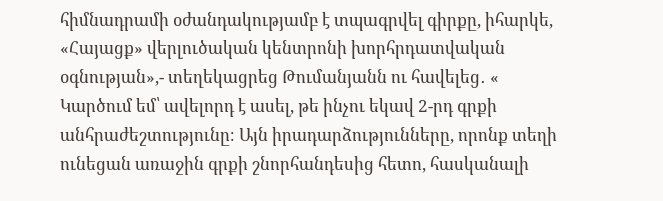հիմնադրամի օժանդակությամբ է տպագրվել գիրքը, իհարկե, «Հայացք» վերլուծական կենտրոնի խորհրդատվական օգնության»,- տեղեկացրեց Թումանյանն ու հավելեց․ « Կարծում եմ՝ ավելորդ է ասել, թե ինչու եկավ 2-րդ գրքի անհրաժեշտությունը։ Այն իրադարձությունները, որոնք տեղի ունեցան առաջին գրքի շնորհանդեսից հետո, հասկանալի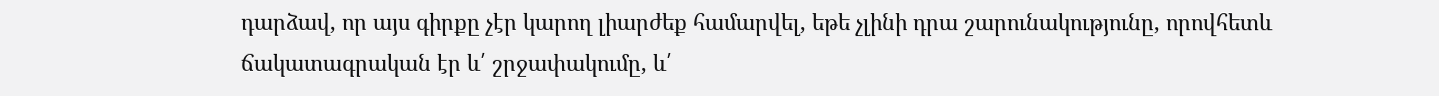դարձավ, որ այս գիրքը չէր կարող լիարժեք համարվել, եթե չլինի դրա շարունակությունը, որովհետև ճակատագրական էր և՛ շրջափակումը, և՛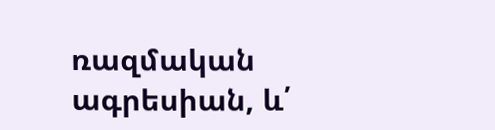ռազմական ագրեսիան, և՛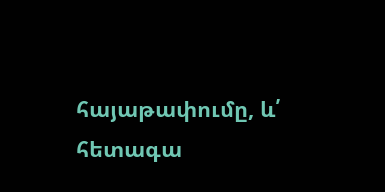հայաթափումը, և՛ հետագա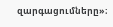զարգացումները»։